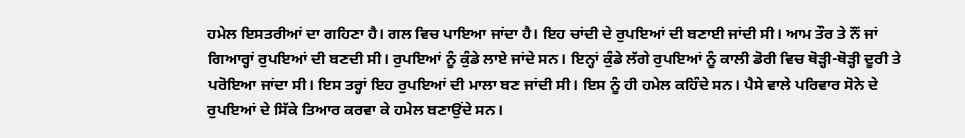ਹਮੇਲ ਇਸਤਰੀਆਂ ਦਾ ਗਹਿਣਾ ਹੈ। ਗਲ ਵਿਚ ਪਾਇਆ ਜਾਂਦਾ ਹੈ। ਇਹ ਚਾਂਦੀ ਦੇ ਰੁਪਇਆਂ ਦੀ ਬਣਾਈ ਜਾਂਦੀ ਸੀ। ਆਮ ਤੌਰ ਤੇ ਨੌਂ ਜਾਂ ਗਿਆਰ੍ਹਾਂ ਰੁਪਇਆਂ ਦੀ ਬਣਦੀ ਸੀ। ਰੁਪਇਆਂ ਨੂੰ ਕੁੰਡੇ ਲਾਏ ਜਾਂਦੇ ਸਨ। ਇਨ੍ਹਾਂ ਕੁੰਡੇ ਲੱਗੇ ਰੁਪਇਆਂ ਨੂੰ ਕਾਲੀ ਡੋਰੀ ਵਿਚ ਥੋੜ੍ਹੀ-ਥੋੜ੍ਹੀ ਦੂਰੀ ਤੇ ਪਰੋਇਆ ਜਾਂਦਾ ਸੀ। ਇਸ ਤਰ੍ਹਾਂ ਇਹ ਰੁਪਇਆਂ ਦੀ ਮਾਲਾ ਬਣ ਜਾਂਦੀ ਸੀ। ਇਸ ਨੂੰ ਹੀ ਹਮੇਲ ਕਹਿੰਦੇ ਸਨ। ਪੈਸੇ ਵਾਲੇ ਪਰਿਵਾਰ ਸੋਨੇ ਦੇ ਰੁਪਇਆਂ ਦੇ ਸਿੱਕੇ ਤਿਆਰ ਕਰਵਾ ਕੇ ਹਮੇਲ ਬਣਾਉਂਦੇ ਸਨ।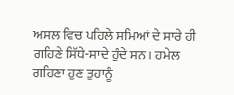ਅਸਲ ਵਿਚ ਪਹਿਲੇ ਸਮਿਆਂ ਦੇ ਸਾਰੇ ਹੀ ਗਹਿਣੇ ਸਿੱਧੇ-ਸਾਦੇ ਹੁੰਦੇ ਸਨ। ਹਮੇਲ ਗਹਿਣਾ ਹੁਣ ਤੁਹਾਨੂੰ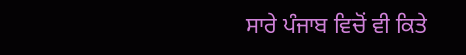ਸਾਰੇ ਪੰਜਾਬ ਵਿਚੋਂ ਵੀ ਕਿਤੇ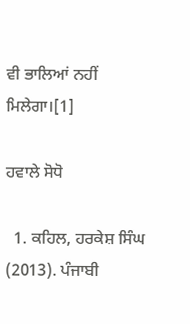ਵੀ ਭਾਲਿਆਂ ਨਹੀਂ ਮਿਲੇਗਾ।[1]

ਹਵਾਲੇ ਸੋਧੋ

  1. ਕਹਿਲ, ਹਰਕੇਸ਼ ਸਿੰਘ (2013). ਪੰਜਾਬੀ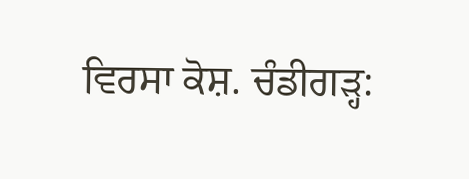ਵਿਰਸਾ ਕੋਸ਼. ਚੰਡੀਗੜ੍ਹ: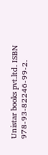Unistar books pvt.ltd. ISBN 978-93-82246-99-2.